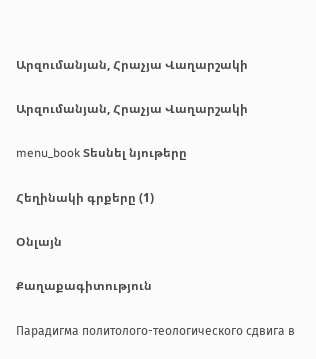Արզումանյան, Հրաչյա Վաղարշակի

Արզումանյան, Հրաչյա Վաղարշակի

menu_book Տեսնել նյութերը

Հեղինակի գրքերը (1)

Օնլայն

Քաղաքագիտություն

Парадигма политолого-теологического сдвига в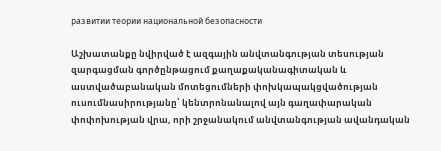развитии теории национальной безопасности

Աշխատանքը նվիրված է ազգային անվտանգության տեսության զարգացման գործընթացում քաղաքականագիտական և աստվածաբանական մոտեցումների փոխկապակցվածության ուսումնասիրությանը՝ կենտրոնանալով այն գաղափարական փոփոխության վրա, որի շրջանակում անվտանգության ավանդական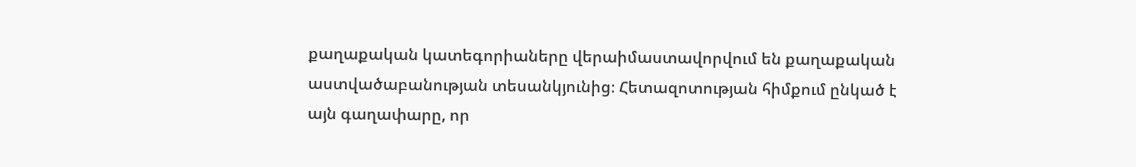քաղաքական կատեգորիաները վերաիմաստավորվում են քաղաքական աստվածաբանության տեսանկյունից։ Հետազոտության հիմքում ընկած է այն գաղափարը, որ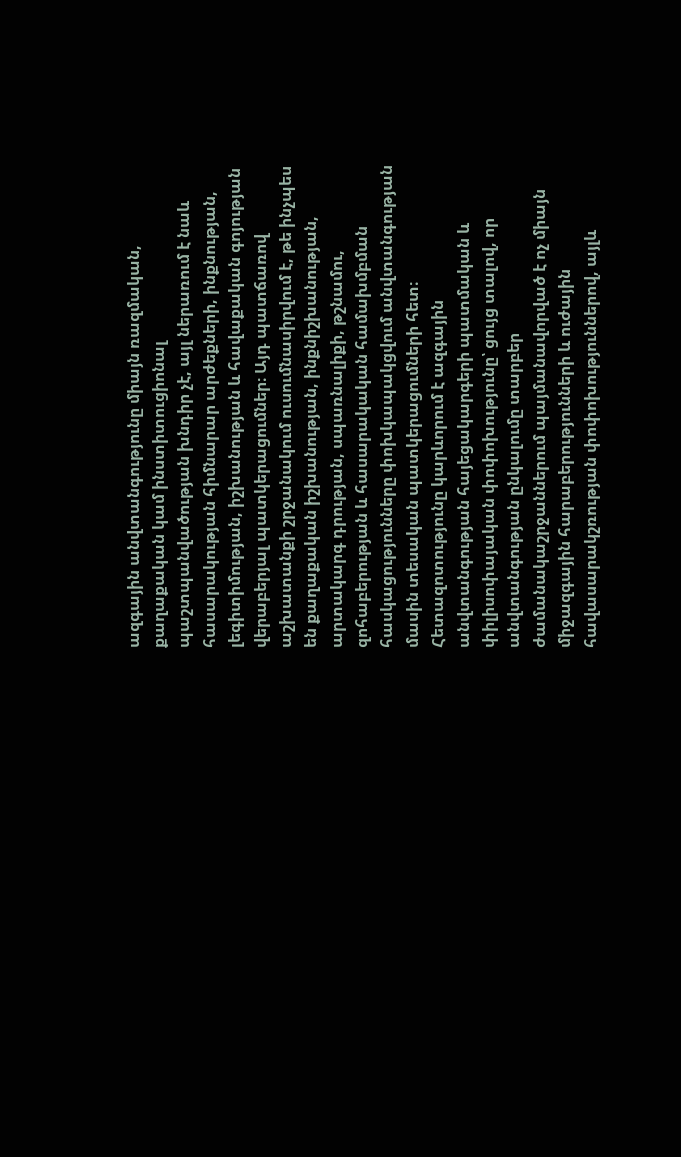ազգային անվտանգությունը միայն ռազմական, քաղաքական կամ ինստիտուցիոնալ պաշտպանվածության խնդիր չէ, այլ ներառում է նաև հասարակության հիմնարար արժեքների, ինքնության, լեգիտիմության, իշխանության և հավաքական գոյության վերաբերյալ պատկերացումներ։ Այդ պատճառով աշխատանքի շրջանակում ուսումնասիրվում է, թե ինչպես են քաղաքական իշխանության, ինքնիշխանության, արտակարգ դրության, սպառնալիքի, թշնամու, զոհաբերության և հասարակական համախմբման հասկացությունները փոխկապակցվում անվտանգության մասին տեսական պատկերացումների հետ։ Հետազոտությունը կարևորում է ազգային անվտանգության հայեցակարգերի պատմական և փիլիսոփայական փոփոխությունը՝ ցույց տալով, որ անվտանգության ընկալումը տարբեր ժամանակաշրջաններում պայմանավորված է ոչ միայն միջազգային հարաբերությունների և ուժային հավասարակշռության փոփոխություններով, այլև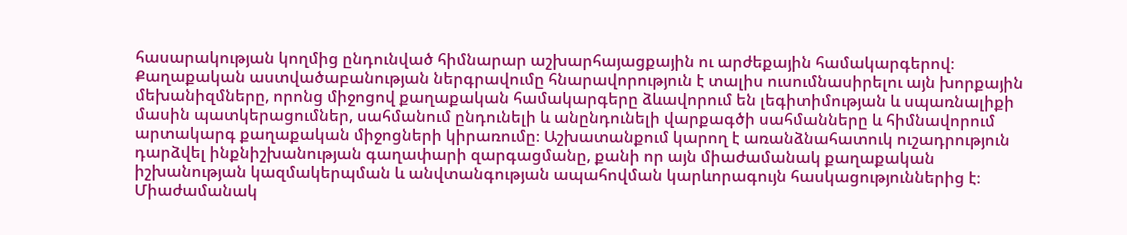հասարակության կողմից ընդունված հիմնարար աշխարհայացքային ու արժեքային համակարգերով։ Քաղաքական աստվածաբանության ներգրավումը հնարավորություն է տալիս ուսումնասիրելու այն խորքային մեխանիզմները, որոնց միջոցով քաղաքական համակարգերը ձևավորում են լեգիտիմության և սպառնալիքի մասին պատկերացումներ, սահմանում ընդունելի և անընդունելի վարքագծի սահմանները և հիմնավորում արտակարգ քաղաքական միջոցների կիրառումը։ Աշխատանքում կարող է առանձնահատուկ ուշադրություն դարձվել ինքնիշխանության գաղափարի զարգացմանը, քանի որ այն միաժամանակ քաղաքական իշխանության կազմակերպման և անվտանգության ապահովման կարևորագույն հասկացություններից է։ Միաժամանակ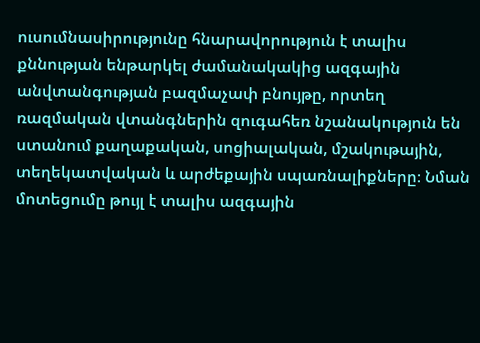ուսումնասիրությունը հնարավորություն է տալիս քննության ենթարկել ժամանակակից ազգային անվտանգության բազմաչափ բնույթը, որտեղ ռազմական վտանգներին զուգահեռ նշանակություն են ստանում քաղաքական, սոցիալական, մշակութային, տեղեկատվական և արժեքային սպառնալիքները։ Նման մոտեցումը թույլ է տալիս ազգային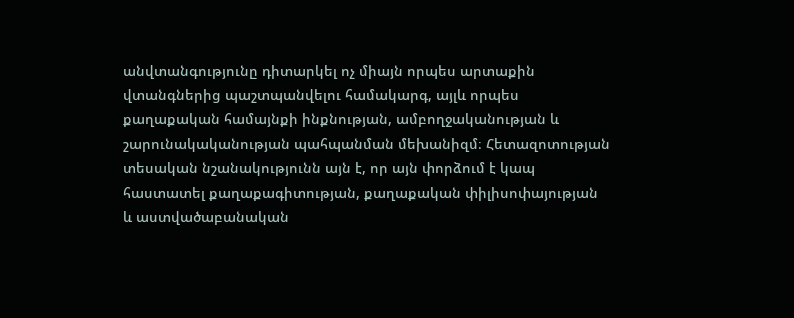անվտանգությունը դիտարկել ոչ միայն որպես արտաքին վտանգներից պաշտպանվելու համակարգ, այլև որպես քաղաքական համայնքի ինքնության, ամբողջականության և շարունակականության պահպանման մեխանիզմ։ Հետազոտության տեսական նշանակությունն այն է, որ այն փորձում է կապ հաստատել քաղաքագիտության, քաղաքական փիլիսոփայության և աստվածաբանական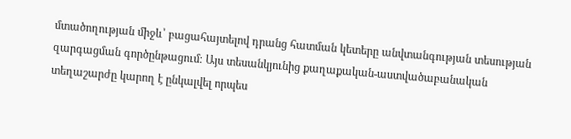մտածողության միջև՝ բացահայտելով դրանց հատման կետերը անվտանգության տեսության զարգացման գործընթացում։ Այս տեսանկյունից քաղաքական-աստվածաբանական տեղաշարժը կարող է ընկալվել որպես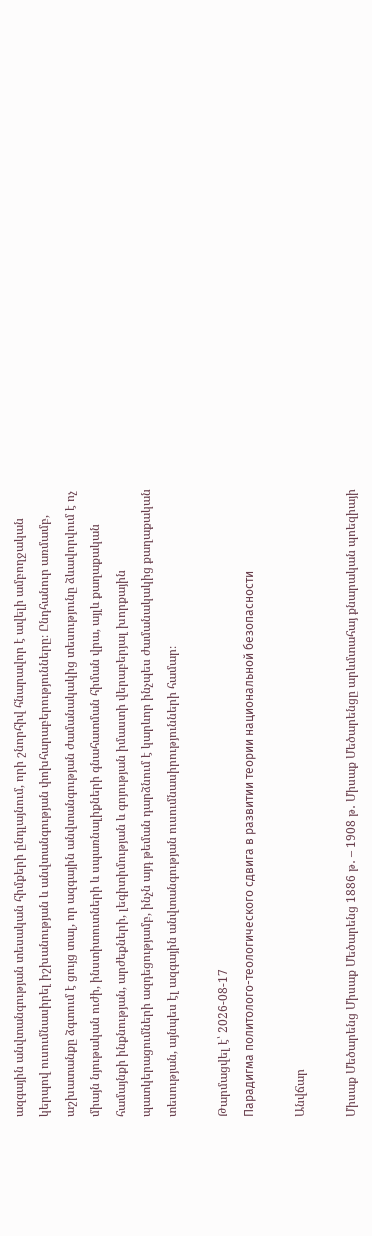ազգային անվտանգության տեսական հիմքերի ընդլայնում, որի շնորհիվ հնարավոր է ավելի ամբողջական կերպով ուսումնասիրել իշխանության և անվտանգության փոխհարաբերությունները։ Ընդհանուր առմամբ, աշխատանքը ձգտում է ցույց տալ, որ ազգային անվտանգության ժամանակակից տեսությունը ձևավորվում է ոչ միայն նյութական ուժի, ինստիտուտների և սպառնալիքների գնահատման հիման վրա, այլև քաղաքական համայնքի ինքնության, արժեքների, լեգիտիմության և գոյության իմաստի վերաբերյալ խորքային պատկերացումների ազդեցությամբ, ինչն այդ թեման դարձնում է կարևոր ինչպես ժամանակակից քաղաքական տեսության, այնպես էլ ազգային անվտանգության ուսումնասիրությունների համար։

Թարմացվել է՝ 2026-08-17
Парадигма политолого-теологического сдвига в развитии теории национальной безопасности

Անվճար

Միսաք Մեծարենց Միսաք Մեծարենց 1886 թ․ – 1908 թ․ Միսաք Մեծարենցը արևմտահայ քնարական պոեզիայի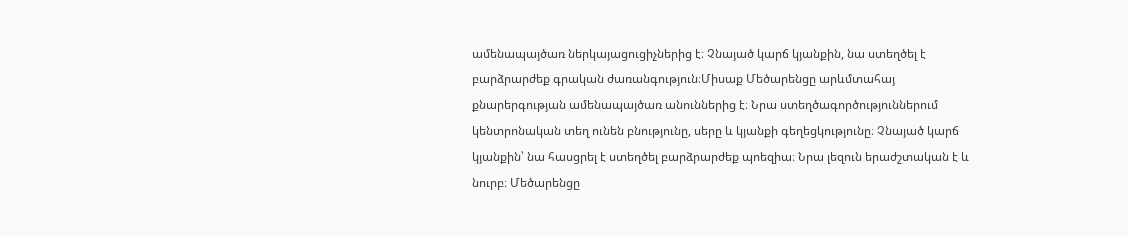ամենապայծառ ներկայացուցիչներից է։ Չնայած կարճ կյանքին, նա ստեղծել է բարձրարժեք գրական ժառանգություն։Միսաք Մեծարենցը արևմտահայ քնարերգության ամենապայծառ անուններից է։ Նրա ստեղծագործություններում կենտրոնական տեղ ունեն բնությունը, սերը և կյանքի գեղեցկությունը։ Չնայած կարճ կյանքին՝ նա հասցրել է ստեղծել բարձրարժեք պոեզիա։ Նրա լեզուն երաժշտական է և նուրբ։ Մեծարենցը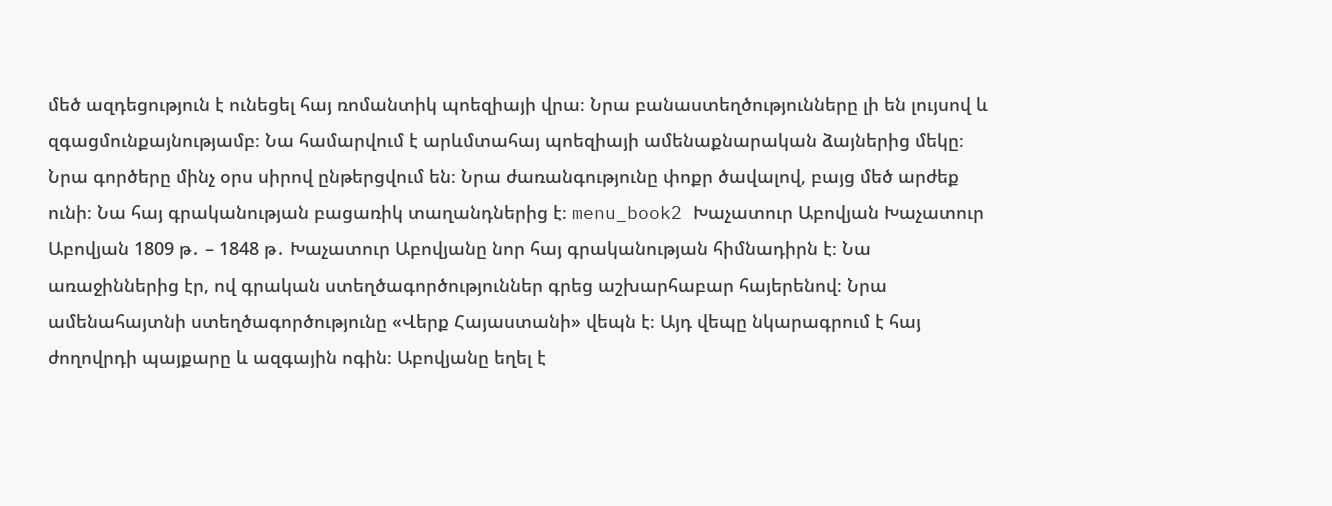մեծ ազդեցություն է ունեցել հայ ռոմանտիկ պոեզիայի վրա։ Նրա բանաստեղծությունները լի են լույսով և զգացմունքայնությամբ։ Նա համարվում է արևմտահայ պոեզիայի ամենաքնարական ձայներից մեկը։ Նրա գործերը մինչ օրս սիրով ընթերցվում են։ Նրա ժառանգությունը փոքր ծավալով, բայց մեծ արժեք ունի։ Նա հայ գրականության բացառիկ տաղանդներից է։ menu_book2 Խաչատուր Աբովյան Խաչատուր Աբովյան 1809 թ․ – 1848 թ․ Խաչատուր Աբովյանը նոր հայ գրականության հիմնադիրն է։ Նա առաջիններից էր, ով գրական ստեղծագործություններ գրեց աշխարհաբար հայերենով։ Նրա ամենահայտնի ստեղծագործությունը «Վերք Հայաստանի» վեպն է։ Այդ վեպը նկարագրում է հայ ժողովրդի պայքարը և ազգային ոգին։ Աբովյանը եղել է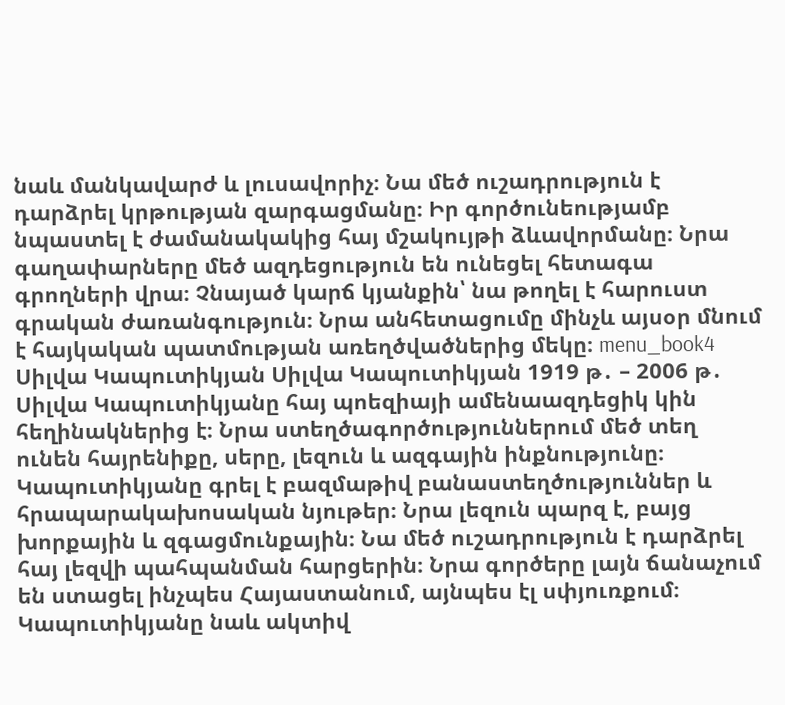նաև մանկավարժ և լուսավորիչ։ Նա մեծ ուշադրություն է դարձրել կրթության զարգացմանը։ Իր գործունեությամբ նպաստել է ժամանակակից հայ մշակույթի ձևավորմանը։ Նրա գաղափարները մեծ ազդեցություն են ունեցել հետագա գրողների վրա։ Չնայած կարճ կյանքին՝ նա թողել է հարուստ գրական ժառանգություն։ Նրա անհետացումը մինչև այսօր մնում է հայկական պատմության առեղծվածներից մեկը։ menu_book4 Սիլվա Կապուտիկյան Սիլվա Կապուտիկյան 1919 թ․ – 2006 թ․ Սիլվա Կապուտիկյանը հայ պոեզիայի ամենաազդեցիկ կին հեղինակներից է։ Նրա ստեղծագործություններում մեծ տեղ ունեն հայրենիքը, սերը, լեզուն և ազգային ինքնությունը։ Կապուտիկյանը գրել է բազմաթիվ բանաստեղծություններ և հրապարակախոսական նյութեր։ Նրա լեզուն պարզ է, բայց խորքային և զգացմունքային։ Նա մեծ ուշադրություն է դարձրել հայ լեզվի պահպանման հարցերին։ Նրա գործերը լայն ճանաչում են ստացել ինչպես Հայաստանում, այնպես էլ սփյուռքում։ Կապուտիկյանը նաև ակտիվ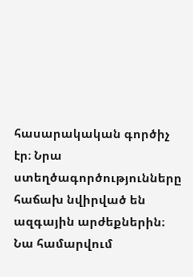հասարակական գործիչ էր։ Նրա ստեղծագործությունները հաճախ նվիրված են ազգային արժեքներին։ Նա համարվում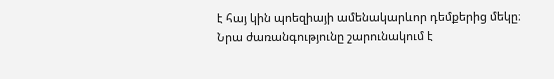է հայ կին պոեզիայի ամենակարևոր դեմքերից մեկը։ Նրա ժառանգությունը շարունակում է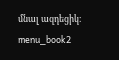մնալ ազդեցիկ։ menu_book2